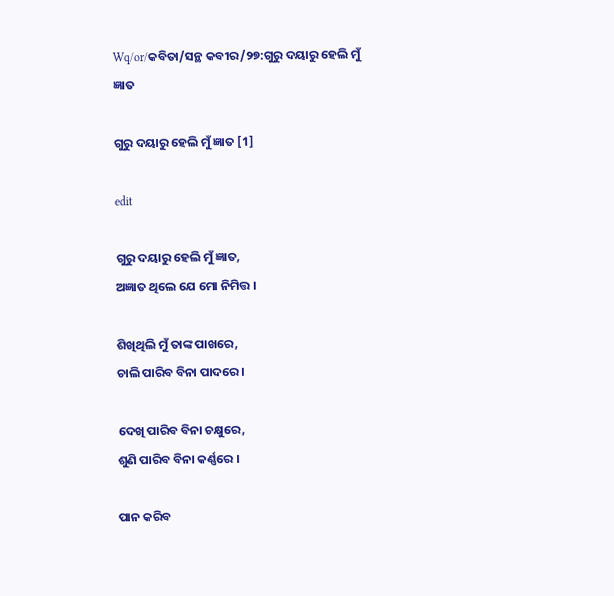Wq/or/କବିତା/ସନ୍ଥ କବୀର/୨୭:ଗୁରୁ ଦୟାରୁ ହେଲି ମୁଁ ଜ୍ଞାତ

ଗୁରୁ ଦୟାରୁ ହେଲି ମୁଁ ଜ୍ଞାତ [1]

edit

ଗୁରୁ ଦୟାରୁ ହେଲି ମୁଁ ଜ୍ଞାତ,
ଅଜ୍ଞାତ ଥିଲେ ଯେ ମୋ ନିମିତ୍ତ ।

ଶିଖିଥିଲି ମୁଁ ତାଙ୍କ ପାଖରେ,
ଚାଲି ପାରିବ ବିନା ପାଦରେ ।

ଦେଖି ପାରିବ ବିନା ଚକ୍ଷୁରେ,
ଶୁଣି ପାରିବ ବିନା କର୍ଣ୍ଣରେ ।

ପାନ କରିବ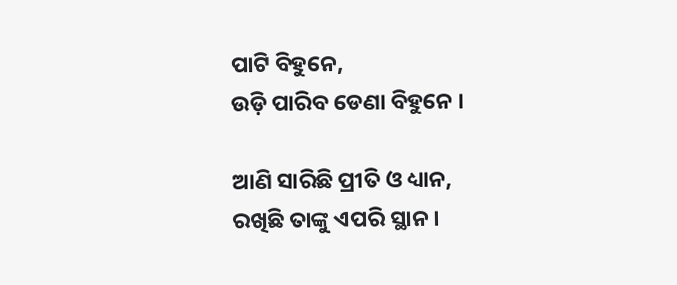ପାଟି ବିହୁନେ,
ଉଡ଼ି ପାରିବ ଡେଣା ବିହୁନେ ।

ଆଣି ସାରିଛି ପ୍ରୀତି ଓ ଧ୍ୟାନ,
ରଖିଛି ତାଙ୍କୁ ଏପରି ସ୍ଥାନ ।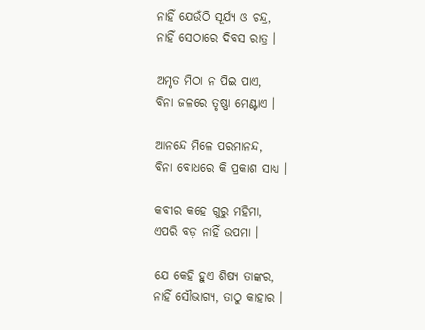ନାହିଁ ଯେଉଁଠି ସୂର୍ଯ୍ୟ ଓ ଚନ୍ଦ୍ର,
ନାହିଁ ସେଠାରେ ଦିବସ ରାତ୍ର ।

ଅମୃତ ମିଠା ନ ପିଇ ପାଏ,
ବିନା ଜଳରେ ତୃଷ୍ଣା ମେଣ୍ଟାଏ ।

ଆନନ୍ଦେ ମିଳେ ପରମାନନ୍ଦ,
ବିନା ବୋଧରେ କି ପ୍ରକାଶ ସାଧ୍ୟ ।

କବୀର କହେ ଗୁରୁ ମହିମା,
ଏପରି ବଡ଼ ନାହିଁ ଉପମା ।

ଯେ କେହି ହୁଏ ଶିଷ୍ୟ ତାଙ୍କର,
ନାହିଁ ସୌଭାଗ୍ୟ, ତାଠୁ କାହାର ।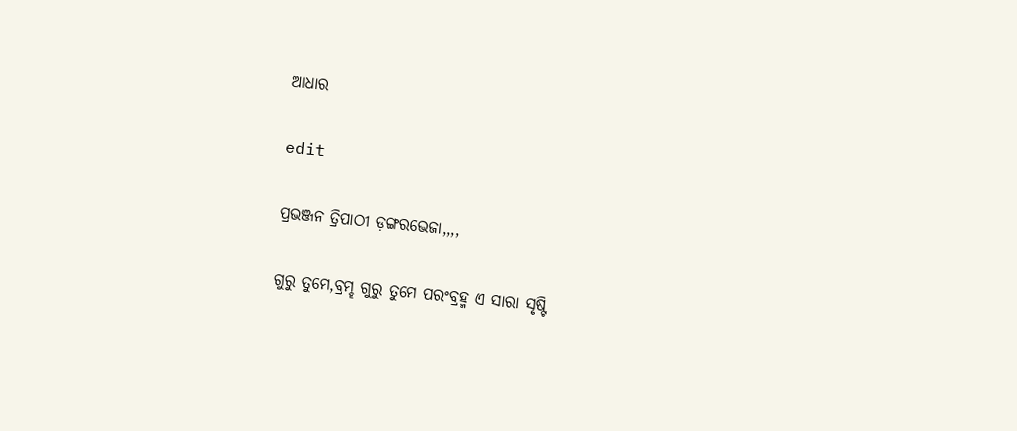ଆଧାର

edit

ପ୍ରଭଞ୍ଜନ ତ୍ରିପାଠୀ ଡ଼ଙ୍ଗରଭେଜା,,,,

ଗୁରୁ ତୁମେ,ବ୍ରମ୍ହ ଗୁରୁ ତୁମେ ପରଂବ୍ରହ୍ମ ଏ ସାରା ସୃଷ୍ଟି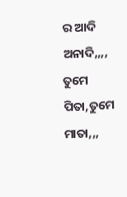ର ଆଦି ଅନାଦି,,,, ତୁମେ ପିତା,ତୁମେ ମାତା,,,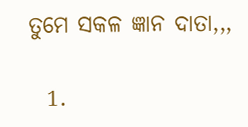ତୁମେ ସକଳ ଜ୍ଞାନ ଦାତା,,,

  1.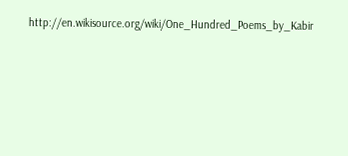http://en.wikisource.org/wiki/One_Hundred_Poems_by_Kabir